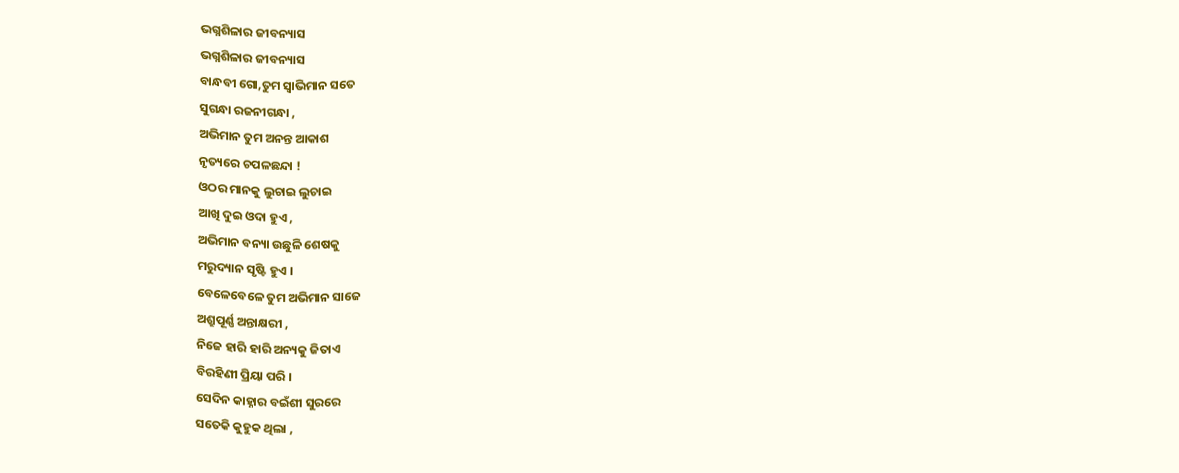ଭଗ୍ନଶିଳାର ଜୀବନ୍ୟାସ
ଭଗ୍ନଶିଳାର ଜୀବନ୍ୟାସ
ବାନ୍ଧବୀ ଗୋ,ତୁମ ସ୍ୱାଭିମାନ ସତେ
ସୁଗନ୍ଧା ରଜନୀଗନ୍ଧା ,
ଅଭିମାନ ତୁମ ଅନନ୍ତ ଆକାଶ
ନୃତ୍ୟରେ ଚପଳଛନ୍ଦା !
ଓଠର ମାନକୁ ଲୁଚାଇ ଲୁଚାଇ
ଆଖି ଦୁଇ ଓଦା ହୁଏ ,
ଅଭିମାନ ବନ୍ୟା ଉଛୁଳି ଶେଷକୁ
ମରୁଦ୍ୟାନ ସୃଷ୍ଟି ହୁଏ ।
ବେଳେବେଳେ ତୁମ ଅଭିମାନ ସାଜେ
ଅଶ୍ରୁପୂର୍ଣ୍ଣ ଅନ୍ତାକ୍ଷରୀ ,
ନିଜେ ହାରି ହାରି ଅନ୍ୟକୁ ଜିତାଏ
ବିରହିଣୀ ପ୍ରିୟା ପରି ।
ସେଦିନ କାହ୍ନାର ବଇଁଶୀ ସୁରରେ
ସତେକି କୁହୁକ ଥିଲା ,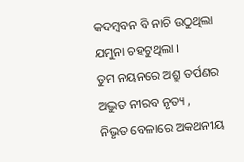କଦମ୍ବବନ ବି ନାଚି ଉଠୁଥିଲା
ଯମୁନା ଚହଟୁଥିଲା ।
ତୁମ ନୟନରେ ଅଶ୍ରୁ ତର୍ପଣର
ଅଦ୍ଭୁତ ନୀରବ ନୃତ୍ୟ ,
ନିଭୃତ ବେଳାରେ ଅକଥନୀୟ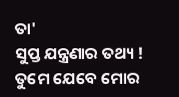ତା'
ସୁପ୍ତ ଯନ୍ତ୍ରଣାର ତଥ୍ୟ !
ତୁମେ ଯେବେ ମୋର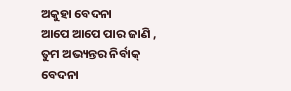ଅକୁହା ବେଦନା
ଆପେ ଆପେ ପାର ଜାଣି ,
ତୁମ ଅଭ୍ୟନ୍ତର ନିର୍ବାକ୍ ବେଦନା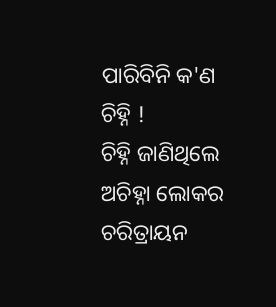ପାରିବିନି କ'ଣ ଚିହ୍ନି !
ଚିହ୍ନି ଜାଣିଥିଲେ ଅଚିହ୍ନା ଲୋକର
ଚରିତ୍ରାୟନ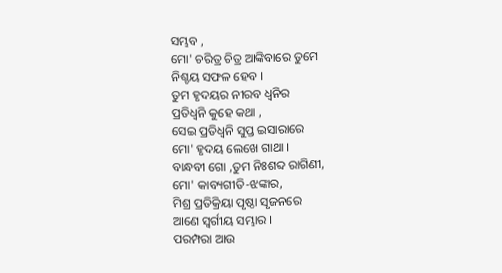ସମ୍ଭବ ,
ମୋ' ଚରିତ୍ର ଚିତ୍ର ଆଙ୍କିବାରେ ତୁମେ
ନିଶ୍ଚୟ ସଫଳ ହେବ ।
ତୁମ ହୃଦୟର ନୀରବ ଧ୍ୱନିର
ପ୍ରତିଧ୍ୱନି କୁହେ କଥା ,
ସେଇ ପ୍ରତିଧ୍ୱନି ସୁପ୍ତ ଇସାରାରେ
ମୋ' ହୃଦୟ ଲେଖେ ଗାଥା ।
ବାନ୍ଧବୀ ଗୋ ,ତୁମ ନିଃଶବ୍ଦ ରାଗିଣୀ,
ମୋ' କାବ୍ୟଗୀତି-ଝଙ୍କାର,
ମିଶ୍ର ପ୍ରତିକ୍ରିୟା ପୃଷ୍ଠା ସୃଜନରେ
ଆଣେ ସ୍ବର୍ଗୀୟ ସମ୍ଭାର ।
ପରମ୍ପରା ଆଉ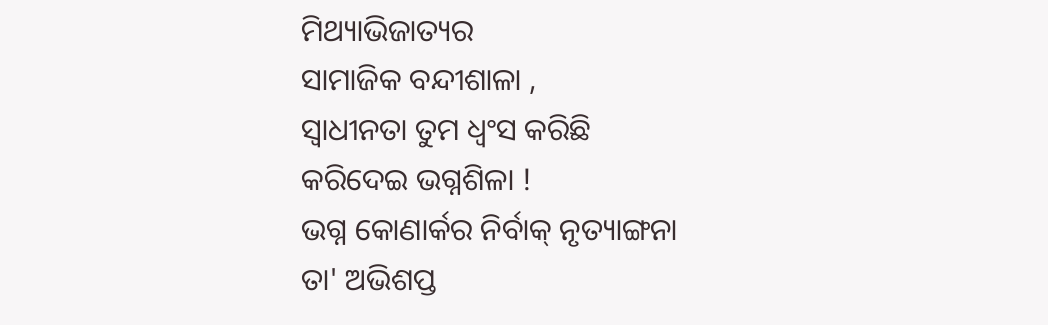ମିଥ୍ୟାଭିଜାତ୍ୟର
ସାମାଜିକ ବନ୍ଦୀଶାଳା ,
ସ୍ୱାଧୀନତା ତୁମ ଧ୍ବଂସ କରିଛି
କରିଦେଇ ଭଗ୍ନଶିଳା !
ଭଗ୍ନ କୋଣାର୍କର ନିର୍ବାକ୍ ନୃତ୍ୟାଙ୍ଗନା
ତା' ଅଭିଶପ୍ତ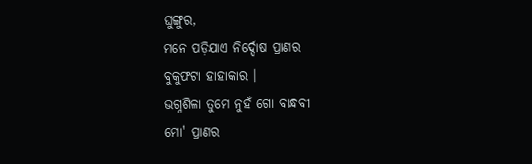ଘୁଙ୍ଗୁର,
ମନେ ପଡ଼ିଯାଏ ନିର୍ଦ୍ଦୋଷ ପ୍ରାଣର
ବୁକୁଫଟା ହାହାକାର ।
ଭଗ୍ନଶିଳା ତୁମେ ନୁହଁ ଗୋ ବାନ୍ଧବୀ
ମୋ' ପ୍ରାଣର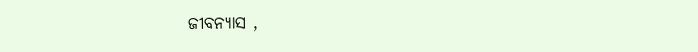ଜୀବନ୍ୟାସ ,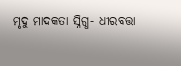ମୃଦୁ ମାଦକତା ସ୍ନିଗ୍ଧ- ଧୀରବତ୍ତା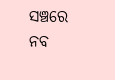ସଞ୍ଚରେ ନବ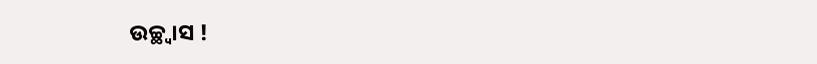ଉଚ୍ଛ୍ବାସ !